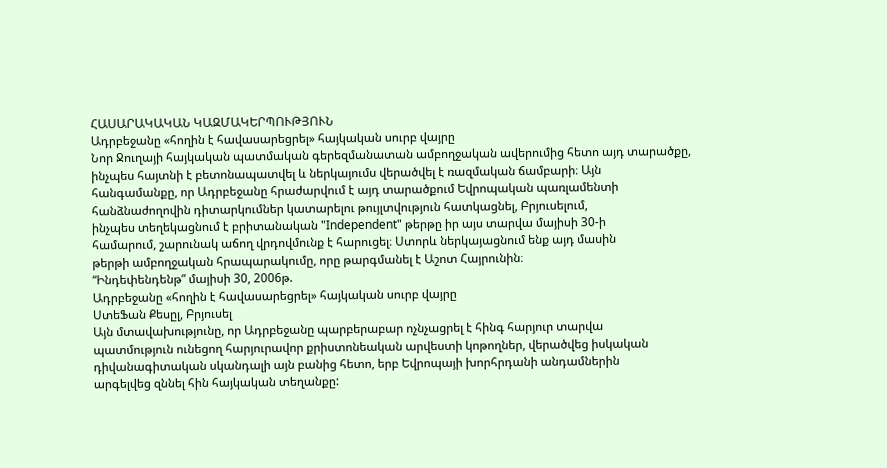ՀԱՍԱՐԱԿԱԿԱՆ ԿԱԶՄԱԿԵՐՊՈՒԹՅՈՒՆ
Ադրբեջանը «հողին է հավասարեցրել» հայկական սուրբ վայրը
Նոր Ջուղայի հայկական պատմական գերեզմանատան ամբողջական ավերումից հետո այդ տարածքը,
ինչպես հայտնի է բետոնապատվել և ներկայումս վերածվել է ռազմական ճամբարի։ Այն
հանգամանքը, որ Ադրբեջանը հրաժարվում է այդ տարածքում Եվրոպական պառլամենտի
հանձնաժողովին դիտարկումներ կատարելու թույլտվություն հատկացնել, Բրյուսելում,
ինչպես տեղեկացնում է բրիտանական "Independent" թերթը իր այս տարվա մայիսի 30-ի
համարում, շարունակ աճող վրդովմունք է հարուցել։ Ստորև ներկայացնում ենք այդ մասին
թերթի ամբողջական հրապարակումը, որը թարգմանել է Աշոտ Հայրունին։
“Ինդեփենդենթ” մայիսի 30, 2006թ.
Ադրբեջանը «հողին է հավասարեցրել» հայկական սուրբ վայրը
ՍտեՖան Քեսըլ, Բրյուսել
Այն մտավախությունը, որ Ադրբեջանը պարբերաբար ոչնչացրել է հինգ հարյուր տարվա
պատմություն ունեցող հարյուրավոր քրիստոնեական արվեստի կոթողներ, վերածվեց իսկական
դիվանագիտական սկանդալի այն բանից հետո, երբ Եվրոպայի խորհրդանի անդամներին
արգելվեց զննել հին հայկական տեղանքը: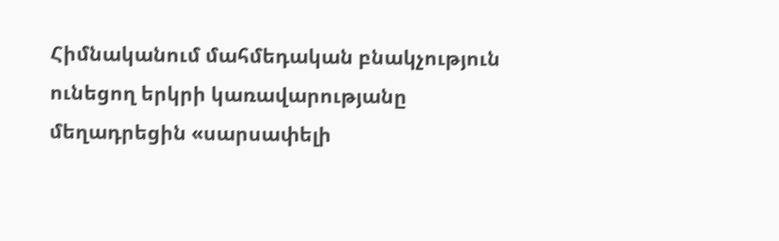Հիմնականում մահմեդական բնակչություն ունեցող երկրի կառավարությանը մեղադրեցին «սարսափելի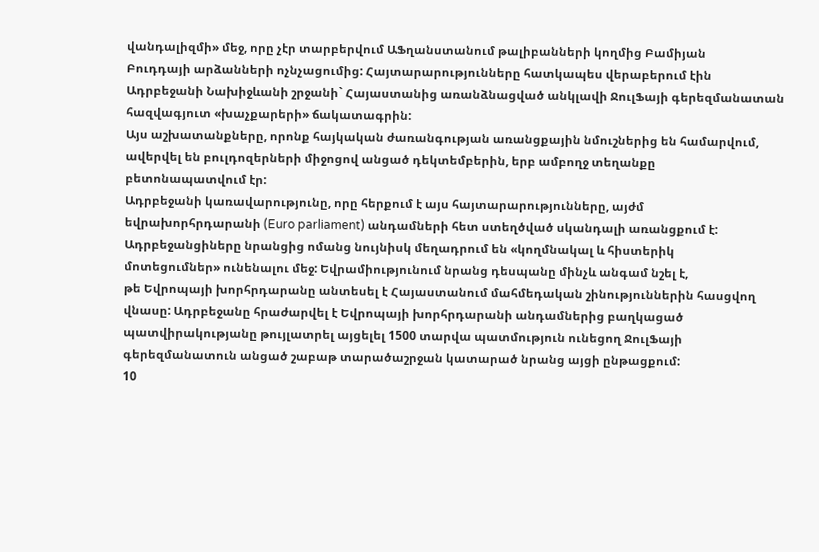վանդալիզմի» մեջ, որը չէր տարբերվում ԱՖղանստանում թալիբանների կողմից Բամիյան
Բուդդայի արձանների ոչնչացումից: Հայտարարությունները հատկապես վերաբերում էին
Ադրբեջանի Նախիջևանի շրջանի` Հայաստանից առանձնացված անկլավի ՋուլՖայի գերեզմանատան
հազվագյուտ «խաչքարերի» ճակատագրին:
Այս աշխատանքները, որոնք հայկական ժառանգության առանցքային նմուշներից են համարվում,
ավերվել են բուլդոզերների միջոցով անցած դեկտեմբերին, երբ ամբողջ տեղանքը
բետոնապատվում էր:
Ադրբեջանի կառավարությունը, որը հերքում է այս հայտարարությունները, այժմ
եվրախորհրդարանի (Euro parliament) անդամների հետ ստեղծված սկանդալի առանցքում է:
Ադրբեջանցիները նրանցից ոմանց նույնիսկ մեղադրում են «կողմնակալ և հիստերիկ
մոտեցումներ» ունենալու մեջ: Եվրամիությունում նրանց դեսպանը մինչև անգամ նշել է,
թե Եվրոպայի խորհրդարանը անտեսել է Հայաստանում մահմեդական շինություններին հասցվող
վնասը: Ադրբեջանը հրաժարվել է Եվրոպայի խորհրդարանի անդամներից բաղկացած
պատվիրակությանը թույլատրել այցելել 1500 տարվա պատմություն ունեցող ՋուլՖայի
գերեզմանատուն անցած շաբաթ տարածաշրջան կատարած նրանց այցի ընթացքում:
10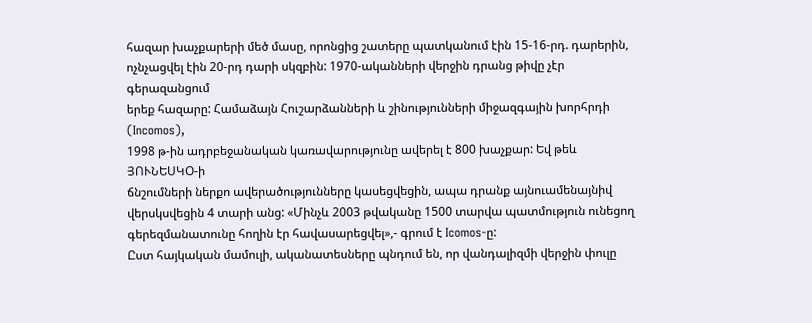հազար խաչքարերի մեծ մասը, որոնցից շատերը պատկանում էին 15-16-րդ. դարերին,
ոչնչացվել էին 20-րդ դարի սկզբին: 1970-ականների վերջին դրանց թիվը չէր գերազանցում
երեք հազարը: Համաձայն Հուշարձանների և շինությունների միջազգային խորհրդի (Incomos),
1998 թ-ին ադրբեջանական կառավարությունը ավերել է 800 խաչքար: Եվ թեև ՅՈՒՆԵՍԿՕ-ի
ճնշումների ներքո ավերածությունները կասեցվեցին, ապա դրանք այնուամենայնիվ
վերսկսվեցին 4 տարի անց: «Մինչև 2003 թվականը 1500 տարվա պատմություն ունեցող
գերեզմանատունը հողին էր հավասարեցվել»,- գրում է Icomos-ը:
Ըստ հայկական մամուլի, ականատեսները պնդում են, որ վանդալիզմի վերջին փուլը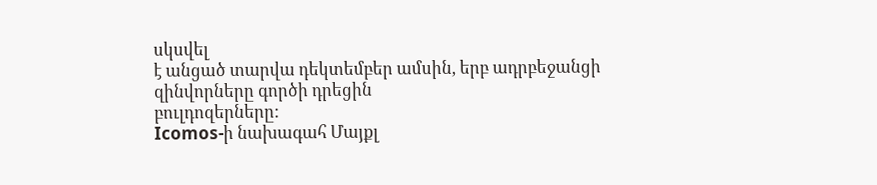սկսվել
է անցած տարվա դեկտեմբեր ամսին, երբ ադրբեջանցի զինվորները գործի դրեցին
բուլդոզերները:
Icomos-ի նախագահ Մայքլ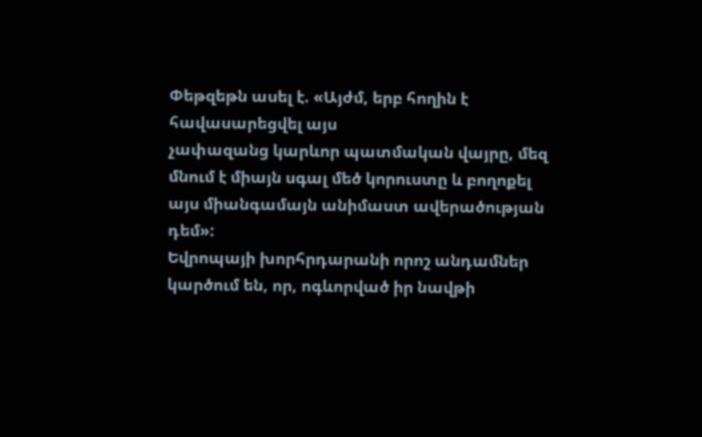Փեթզեթն ասել է. «Այժմ, երբ հողին է հավասարեցվել այս
չափազանց կարևոր պատմական վայրը, մեզ մնում է միայն սգալ մեծ կորուստը և բողոքել
այս միանգամայն անիմաստ ավերածության դեմ»:
Եվրոպայի խորհրդարանի որոշ անդամներ կարծում են, որ, ոգևորված իր նավթի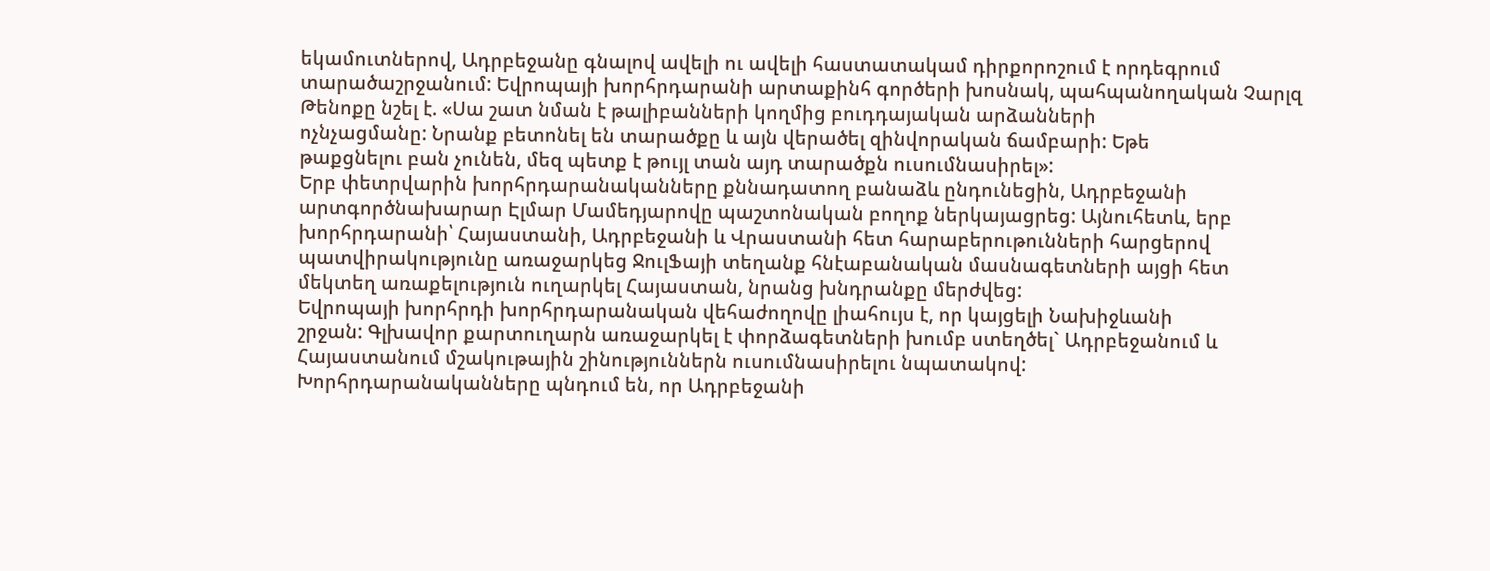եկամուտներով, Ադրբեջանը գնալով ավելի ու ավելի հաստատակամ դիրքորոշում է որդեգրում
տարածաշրջանում: Եվրոպայի խորհրդարանի արտաքինհ գործերի խոսնակ, պահպանողական Չարլզ
Թենոքը նշել է. «Սա շատ նման է թալիբանների կողմից բուդդայական արձանների
ոչնչացմանը: Նրանք բետոնել են տարածքը և այն վերածել զինվորական ճամբարի: Եթե
թաքցնելու բան չունեն, մեզ պետք է թույլ տան այդ տարածքն ուսումնասիրել»:
Երբ փետրվարին խորհրդարանականները քննադատող բանաձև ընդունեցին, Ադրբեջանի
արտգործնախարար Էլմար Մամեդյարովը պաշտոնական բողոք ներկայացրեց: Այնուհետև, երբ
խորհրդարանի՝ Հայաստանի, Ադրբեջանի և Վրաստանի հետ հարաբերութունների հարցերով
պատվիրակությունը առաջարկեց ՋուլՖայի տեղանք հնէաբանական մասնագետների այցի հետ
մեկտեղ առաքելություն ուղարկել Հայաստան, նրանց խնդրանքը մերժվեց:
Եվրոպայի խորհրդի խորհրդարանական վեհաժողովը լիահույս է, որ կայցելի Նախիջևանի
շրջան: Գլխավոր քարտուղարն առաջարկել է փորձագետների խումբ ստեղծել` Ադրբեջանում և
Հայաստանում մշակութային շինություններն ուսումնասիրելու նպատակով:
Խորհրդարանականները պնդում են, որ Ադրբեջանի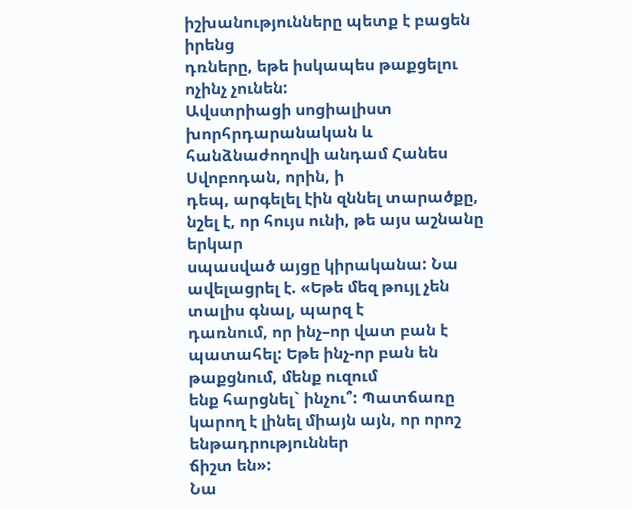իշխանությունները պետք է բացեն իրենց
դռները, եթե իսկապես թաքցելու ոչինչ չունեն:
Ավստրիացի սոցիալիստ խորհրդարանական և հանձնաժողովի անդամ Հանես Սվոբոդան, որին, ի
դեպ, արգելել էին զննել տարածքը, նշել է, որ հույս ունի, թե այս աշնանը երկար
սպասված այցը կիրականա: Նա ավելացրել է. «Եթե մեզ թույլ չեն տալիս գնալ, պարզ է
դառնում, որ ինչ–որ վատ բան է պատահել: Եթե ինչ-որ բան են թաքցնում, մենք ուզում
ենք հարցնել` ինչու՞: Պատճառը կարող է լինել միայն այն, որ որոշ ենթադրություններ
ճիշտ են»:
Նա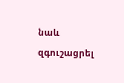նաև զգուշացրել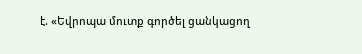է. «Եվրոպա մուտք գործել ցանկացող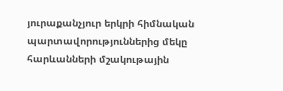յուրաքանչյուր երկրի հիմնական
պարտավորություններից մեկը հարևանների մշակութային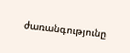ժառանգությունը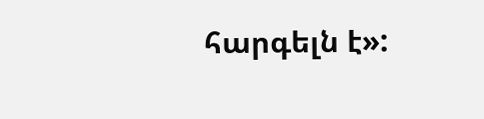հարգելն է»: